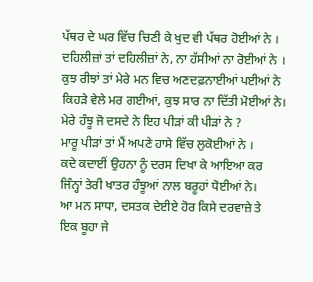ਪੱਥਰ ਦੇ ਘਰ ਵਿੱਚ ਚਿਣੀ ਕੇ ਖੁਦ ਵੀ ਪੱਥਰ ਹੋਈਆਂ ਨੇ ।
ਦਹਿਲੀਜ਼ਾਂ ਤਾਂ ਦਹਿਲੀਜ਼ਾਂ ਨੇ, ਨਾ ਹੱਸੀਆਂ ਨਾ ਰੋਈਆਂ ਨੇ ।
ਕੁਝ ਰੀਝਾਂ ਤਾਂ ਮੇਰੇ ਮਨ ਵਿਚ ਅਣਦਫ਼ਨਾਈਆਂ ਪਈਆਂ ਨੇ
ਕਿਹੜੇ ਵੇਲੇ ਮਰ ਗਈਆਂ, ਕੁਝ ਸਾਰ ਨਾ ਦਿੱਤੀ ਮੋਈਆਂ ਨੇ।
ਮੇਰੇ ਹੰਝੂ ਜੋ ਦਸਦੇ ਨੇ ਇਹ ਪੀੜਾਂ ਕੀ ਪੀੜਾਂ ਨੇ ?
ਮਾਰੂ ਪੀੜਾਂ ਤਾਂ ਮੈਂ ਅਪਣੇ ਹਾਸੇ ਵਿੱਚ ਲੁਕੋਈਆਂ ਨੇ ।
ਕਦੇ ਕਦਾਈਂ ਉਹਨਾ ਨੂੰ ਦਰਸ ਦਿਖਾ ਕੇ ਆਇਆ ਕਰ
ਜਿੰਨ੍ਹਾਂ ਤੇਰੀ ਖਾਤਰ ਹੰਝੂਆਂ ਨਾਲ ਬਰੂਹਾਂ ਧੋਈਆਂ ਨੇ।
ਆ ਮਨ ਸਾਧਾ, ਦਸਤਕ ਦੇਈਏ ਹੋਰ ਕਿਸੇ ਦਰਵਾਜ਼ੇ ਤੇ
ਇਕ ਬੂਹਾ ਜੇ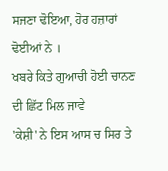ਸਜਣਾ ਢੋਇਆ, ਹੋਰ ਹਜ਼ਾਰਾਂ ਢੋਈਆਂ ਨੇ ।
ਖਬਰੇ ਕਿਤੇ ਗੁਆਚੀ ਹੋਈ ਚਾਨਣ ਦੀ ਛਿੱਟ ਮਿਲ ਜਾਵੇ
'ਕੇਸ਼ੀ' ਨੇ ਇਸ ਆਸ ਚ ਸਿਰ ਤੇ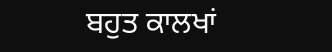ਬਹੁਤ ਕਾਲਖਾਂ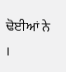ਢੋਈਆਂ ਨੇ ।